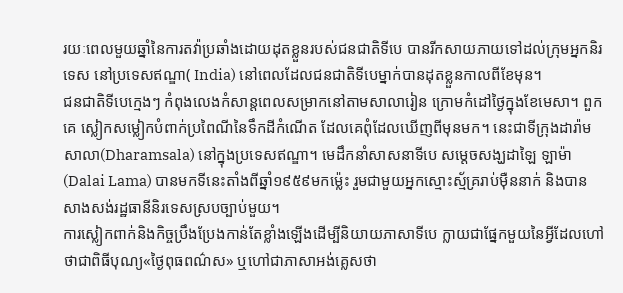រយៈពេលមួយឆ្នាំនៃការតវ៉ាប្រឆាំងដោយដុតខ្លួនរបស់ជនជាតិទីបេ បានរីកសាយភាយទៅដល់ក្រុមអ្នកនិរទេស នៅប្រទេសឥណ្ឌា( India) នៅពេលដែលជនជាតិទីបេម្នាក់បានដុតខ្លួនកាលពីខែមុន។
ជនជាតិទីបេក្មេងៗ កំពុងលេងកំសាន្តពេលសម្រាកនៅតាមសាលារៀន ក្រោមកំដៅថ្ងៃក្នុងខែមេសា។ ពួកគេ ស្លៀកសម្លៀកបំពាក់ប្រពៃណីនៃទឹកដីកំណើត ដែលគេពុំដែលឃើញពីមុនមក។ នេះជាទីក្រុងដារ៉ាមសាលា(Dharamsala) នៅក្នុងប្រទេសឥណ្ឌា។ មេដឹកនាំសាសនាទីបេ សម្តេចសង្ឃដាឡៃ ឡាម៉ា (Dalai Lama) បានមកទីនេះតាំងពីឆ្នាំ១៩៥៩មកម៉្លេះ រួមជាមួយអ្នកស្មោះស្ម័គ្ររាប់ម៉ឺននាក់ និងបានសាងសង់រដ្ឋធានីនិរទេសស្របច្បាប់មួយ។
ការស្លៀកពាក់និងកិច្ចប្រឹងប្រែងកាន់តែខ្លាំងឡើងដើម្បីនិយាយភាសាទីបេ ក្លាយជាផ្នែកមួយនៃអ្វីដែលហៅថាជាពិធីបុណ្យ«ថ្ងៃពុធពណ៌ស» ឬហៅជាភាសាអង់គ្លេសថា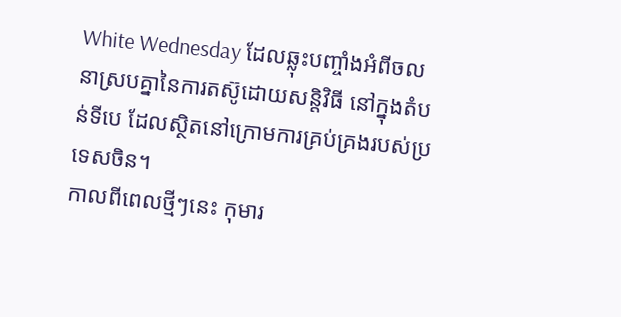White Wednesday ដែលឆ្លុះបញ្ចាំងអំពីចលនាស្របគ្នានៃការតស៊ូដោយសន្តិវិធី នៅក្នុងតំបន់ទីបេ ដែលស្ថិតនៅក្រោមការគ្រប់គ្រងរបស់ប្រទេសចិន។
កាលពីពេលថ្មីៗនេះ កុមារ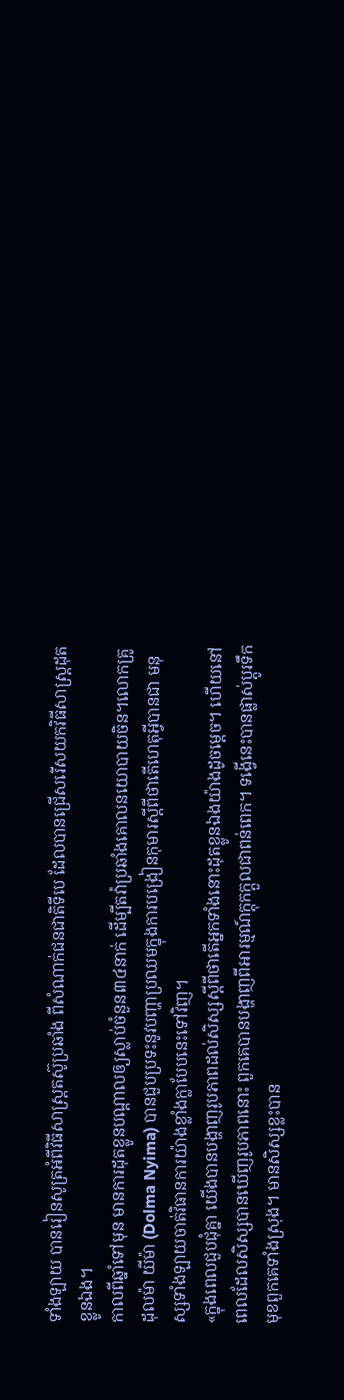ទាំងឡាយ បានរៀនសូត្រអំពីវិធីសាស្ត្រតស៊ូប្រឆាំង ពីសំណាក់ជនជាតិទីបេ ដែលបានជ្រើសរើសយកវិធីសាស្ត្រដុតខ្លូនឯង។
កាលពីឆ្នាំទៅមុន មានការដុតខ្លូនបណ្តាលឲ្យស្លាប់ចំនួន៣៤នាក់ ដើម្បីតវ៉ាប្រឆាំងគោលនយោបាយចិន។លោកគ្រូ ដុលម៉ា យីម៉ា (Dolma Nyima) បានជួបប្រទះនូវបញ្ហាប្រឈមក្នុងការបង្រៀនកុមារស្តីពីថាតើហេតុអ្វីបានជា មនុស្សទាំងឡាយចាត់វិធានការយ៉ាងខ្លាំងក្លាបែបនេះទៅវិញ។
«ក្នុងពេលជួបជុំគ្នា យើងបានបង្ហាញរូបភាពដល់សិស្សស្តីពីថាតើអ្នកទាំងនោះដុតខ្លូនឯងយ៉ាងដូចម្តេច។ ហើយនៅពេលដែលសិស្សបានឃើញរូបភាពនោះ ពួកគេបានបង្ហាញពីអារម្មណ៍ក្តុកក្តួលជាពន់ពេក។ ទង្វើនេះបានផ្លាស់ប្តូរទឹកមុខពួកគេទាំងស្រុង។ មានសិស្សខ្លះបាន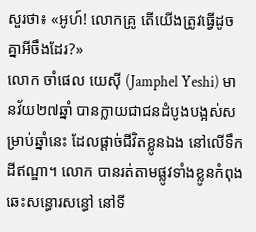សួរថា៖ «អូហ៍! លោកគ្រូ តើយើងត្រូវធ្វើដូចគ្នាអីចឹងដែរ?»
លោក ចាំផេល យេស៊ី (Jamphel Yeshi) មានវ័យ២៧ឆ្នាំ បានក្លាយជាជនដំបូងបង្អស់សម្រាប់ឆ្នាំនេះ ដែលផ្តាច់ជីវិតខ្លូនឯង នៅលើទឹកដីឥណ្ឌា។ លោក បានរត់តាមផ្លូវទាំងខ្លូនកំពុងឆេះសន្ធោរសន្ធៅ នៅទី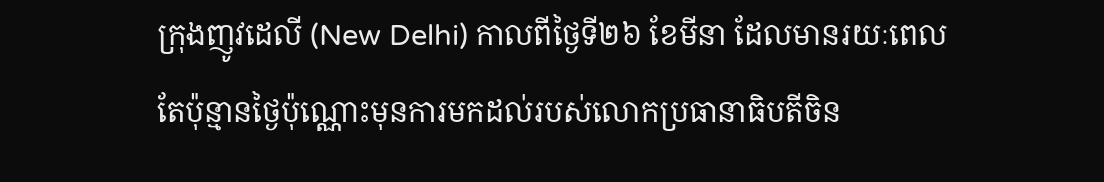ក្រុងញូវដេលី (New Delhi) កាលពីថ្ងៃទី២៦ ខែមីនា ដែលមានរយៈពេលតែប៉ុន្មានថ្ងៃប៉ុណ្ណោះមុនការមកដល់របស់លោកប្រធានាធិបតីចិន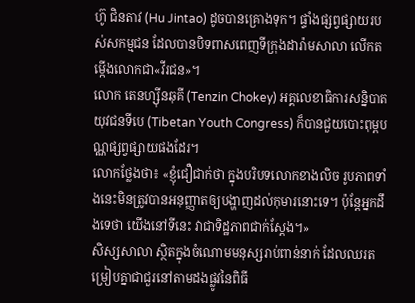ហ៊ូ ជិនតាវ (Hu Jintao) ដូចបានគ្រោងទុក។ ផ្ទាំងផ្សព្វផ្សាយរបស់សកម្មជន ដែលបានបិទពាសពេញទីក្រុងដារ៉ាមសាលា លើកតម្កើងលោកជា«វីរជន»។
លោក តេនហ្ស៊ីនឆុគី (Tenzin Chokey) អគ្គលេខាធិការសន្និបាតយុវជនទីបេ (Tibetan Youth Congress) ក៏បានជួយបោះពុម្ពបណ្ណផ្សព្វផ្សាយផងដែរ។
លោកថ្លែងថា៖ «ខ្ញុំជឿជាក់ថា ក្នុងបរិបទលោកខាងលិច រូបភាពទាំងនេះមិនត្រូវបានអនុញ្ញាតឲ្យបង្ហាញដល់កុមារនោះទេ។ ប៉ុន្តែអ្នកដឹងទេថា យើងនៅទីនេះ វាជាទិដ្ឋភាពជាក់ស្តែង។»
សិស្សសាលា ស្ថិតក្នុងចំណោមមនុស្សរាប់ពាន់នាក់ ដែលឈរតម្រៀបគ្នាជាជួរនៅតាមដងផ្លូវនៃពិធី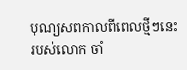បុណ្យសពកាលពីពេលថ្មីៗនេះ របស់លោក ចាំ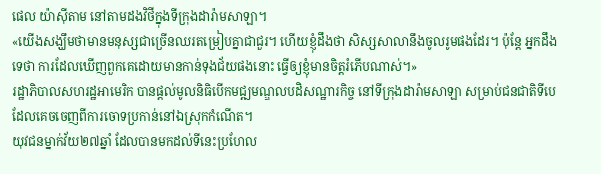ផេល យ៉ាស៊ីតាម នៅតាមដងវិថីក្នុងទីក្រុងដារ៉ាមសាឡា។
«យើងសង្ឃឹមថាមានមនុស្សជាច្រើនឈរតម្រៀបគ្នាជាជួរ។ ហើយខ្ញុំដឹងថា សិស្សសាលានឹងចូលរូមផងដែរ។ ប៉ុន្តែ អ្នកដឹងទេថា ការដែលឃើញពួកគេដោយមានកាន់ទុងជ័យផងនោះ ធ្វើឲ្យខ្ញុំមានចិត្តរំភើបណាស់។»
រដ្ឋាភិបាលសហរដ្ឋអាមេរិក បានផ្តល់មូលនិធិបើកមជ្ឍមណ្ឌលបដិសណ្ឋារកិច្ច នៅទីក្រុងដារ៉ាមសាឡា សម្រាប់ជនជាតិទីបេ ដែលគេចចេញពីការចោទប្រកាន់នៅឯស្រុកកំណើត។
យុវជនម្នាក់វ័យ២៧ឆ្នាំ ដែលបានមកដល់ទីនេះប្រហែល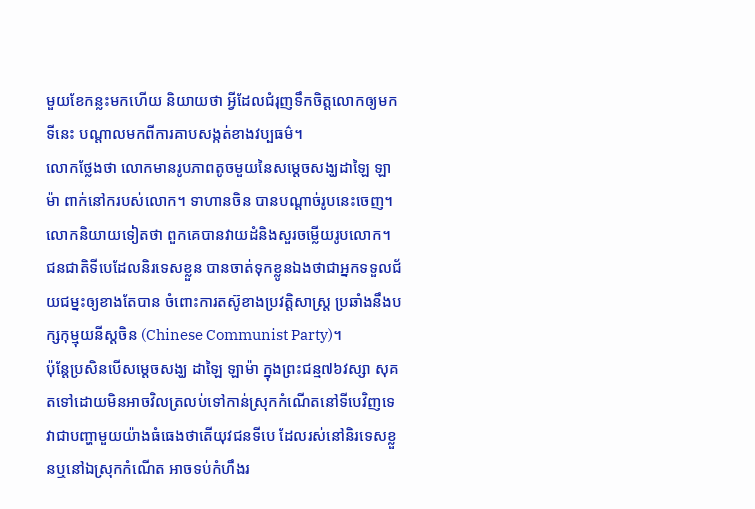មួយខែកន្លះមកហើយ និយាយថា អ្វីដែលជំរុញទឹកចិត្តលោកឲ្យមកទីនេះ បណ្តាលមកពីការគាបសង្កត់ខាងវប្បធម៌។
លោកថ្លែងថា លោកមានរូបភាពតូចមួយនៃសម្តេចសង្ឃដាឡៃ ឡាម៉ា ពាក់នៅករបស់លោក។ ទាហានចិន បានបណ្តាច់រូបនេះចេញ។ លោកនិយាយទៀតថា ពួកគេបានវាយដំនិងសួរចម្លើយរូបលោក។
ជនជាតិទីបេដែលនិរទេសខ្លួន បានចាត់ទុកខ្លូនឯងថាជាអ្នកទទួលជ័យជម្នះឲ្យខាងតែបាន ចំពោះការតស៊ូខាងប្រវត្តិសាស្ត្រ ប្រឆាំងនឹងបក្សកុម្មុយនីស្តចិន (Chinese Communist Party)។
ប៉ុន្តែប្រសិនបើសម្តេចសង្ឃ ដាឡៃ ឡាម៉ា ក្នុងព្រះជន្ម៧៦វស្សា សុគតទៅដោយមិនអាចវិលត្រលប់ទៅកាន់ស្រុកកំណើតនៅទីបេវិញទេ វាជាបញ្ហាមួយយ៉ាងធំធេងថាតើយុវជនទីបេ ដែលរស់នៅនិរទេសខ្លួនឬនៅឯស្រុកកំណើត អាចទប់កំហឹងរ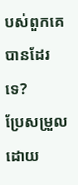បស់ពួកគេបានដែរទេ?
ប្រែសម្រួលដោយ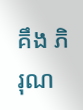គឹង ភិរុណ